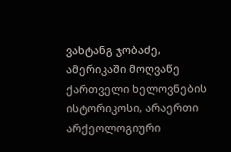ვახტანგ ჯობაძე, ამერიკაში მოღვაწე ქართველი ხელოვნების ისტორიკოსი, არაერთი არქეოლოგიური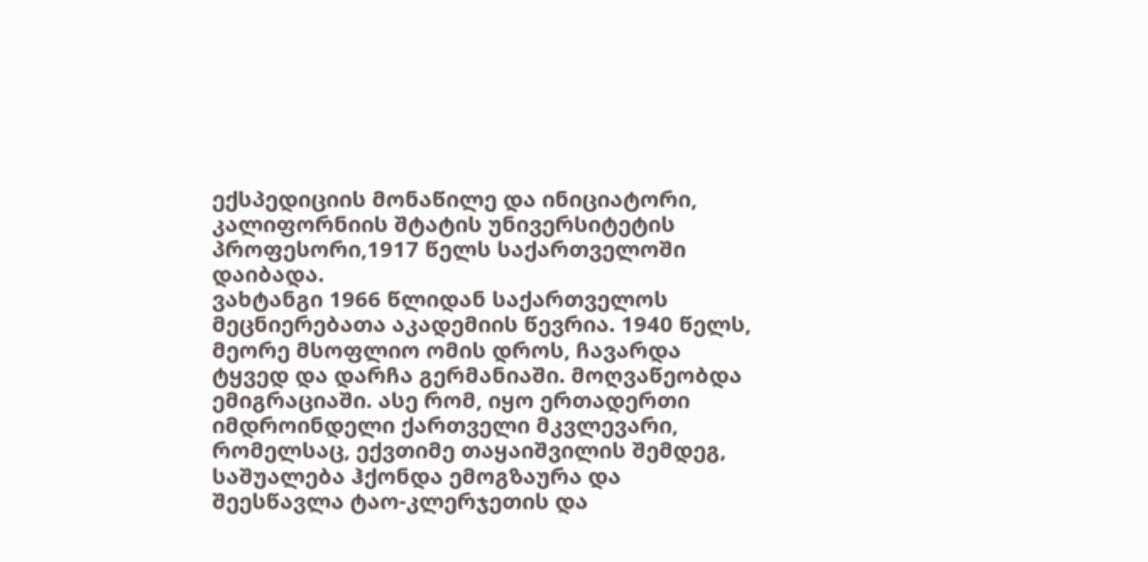ექსპედიციის მონაწილე და ინიციატორი, კალიფორნიის შტატის უნივერსიტეტის პროფესორი,1917 წელს საქართველოში დაიბადა.
ვახტანგი 1966 წლიდან საქართველოს მეცნიერებათა აკადემიის წევრია. 1940 წელს, მეორე მსოფლიო ომის დროს, ჩავარდა ტყვედ და დარჩა გერმანიაში. მოღვაწეობდა ემიგრაციაში. ასე რომ, იყო ერთადერთი იმდროინდელი ქართველი მკვლევარი, რომელსაც, ექვთიმე თაყაიშვილის შემდეგ, საშუალება ჰქონდა ემოგზაურა და შეესწავლა ტაო-კლერჯეთის და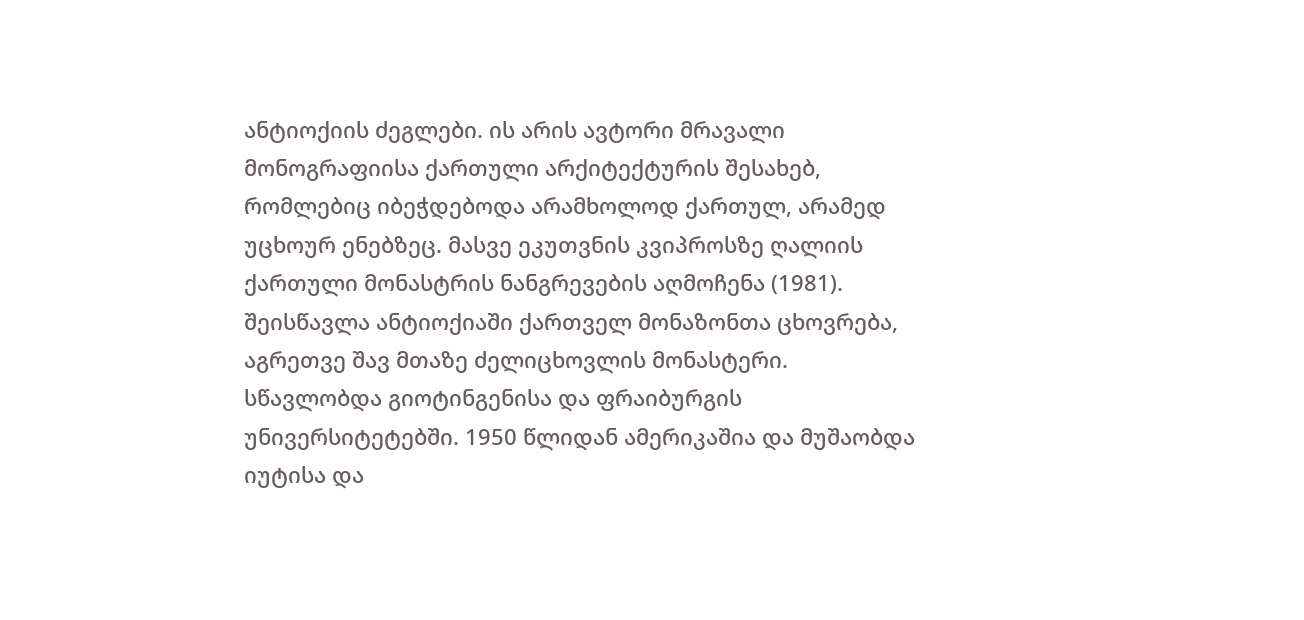ანტიოქიის ძეგლები. ის არის ავტორი მრავალი მონოგრაფიისა ქართული არქიტექტურის შესახებ, რომლებიც იბეჭდებოდა არამხოლოდ ქართულ, არამედ უცხოურ ენებზეც. მასვე ეკუთვნის კვიპროსზე ღალიის ქართული მონასტრის ნანგრევების აღმოჩენა (1981). შეისწავლა ანტიოქიაში ქართველ მონაზონთა ცხოვრება, აგრეთვე შავ მთაზე ძელიცხოვლის მონასტერი.
სწავლობდა გიოტინგენისა და ფრაიბურგის უნივერსიტეტებში. 1950 წლიდან ამერიკაშია და მუშაობდა იუტისა და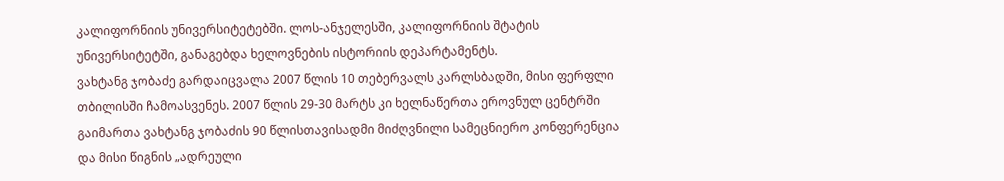კალიფორნიის უნივერსიტეტებში. ლოს-ანჯელესში, კალიფორნიის შტატის უნივერსიტეტში, განაგებდა ხელოვნების ისტორიის დეპარტამენტს.
ვახტანგ ჯობაძე გარდაიცვალა 2007 წლის 10 თებერვალს კარლსბადში, მისი ფერფლი თბილისში ჩამოასვენეს. 2007 წლის 29-30 მარტს კი ხელნაწერთა ეროვნულ ცენტრში გაიმართა ვახტანგ ჯობაძის 90 წლისთავისადმი მიძღვნილი სამეცნიერო კონფერენცია და მისი წიგნის „ადრეული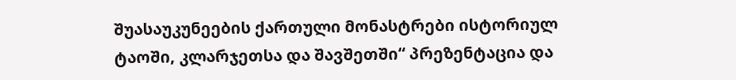შუასაუკუნეების ქართული მონასტრები ისტორიულ ტაოში, კლარჯეთსა და შავშეთში“ პრეზენტაცია და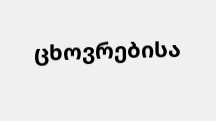ცხოვრებისა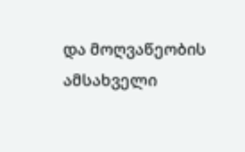და მოღვაწეობის ამსახველი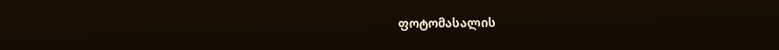ფოტომასალის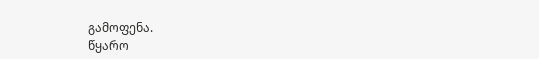გამოფენა.
წყარო